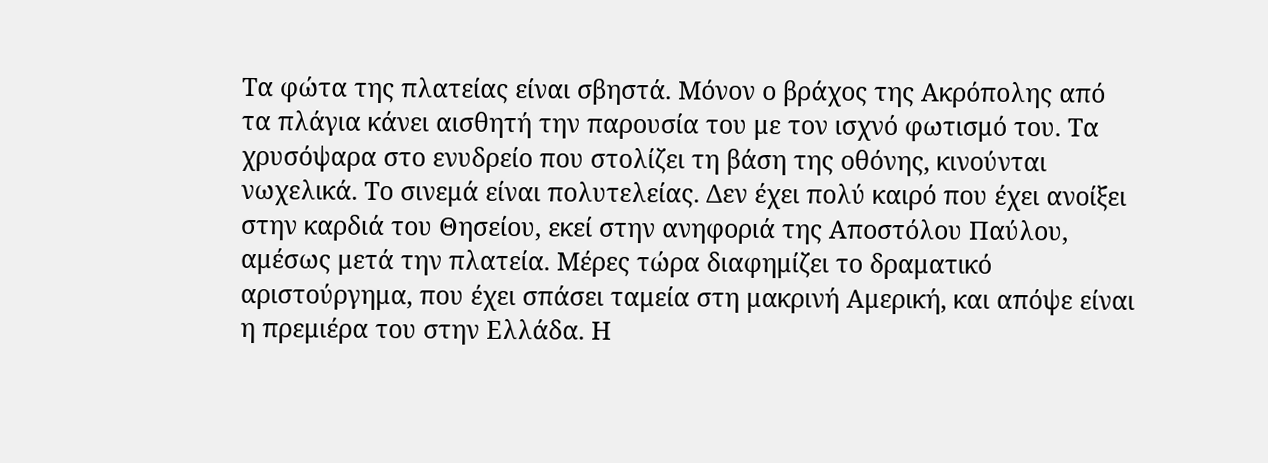Τα φώτα της πλατείας είναι σβηστά. Μόνον ο βράχος της Ακρόπολης από τα πλάγια κάνει αισθητή την παρουσία του με τον ισχνό φωτισμό του. Τα χρυσόψαρα στο ενυδρείο που στολίζει τη βάση της οθόνης, κινούνται νωχελικά. Το σινεμά είναι πολυτελείας. Δεν έχει πολύ καιρό που έχει ανοίξει στην καρδιά του Θησείου, εκεί στην ανηφοριά της Αποστόλου Παύλου, αμέσως μετά την πλατεία. Μέρες τώρα διαφημίζει το δραματικό αριστούργημα, που έχει σπάσει ταμεία στη μακρινή Αμερική, και απόψε είναι η πρεμιέρα του στην Ελλάδα. Η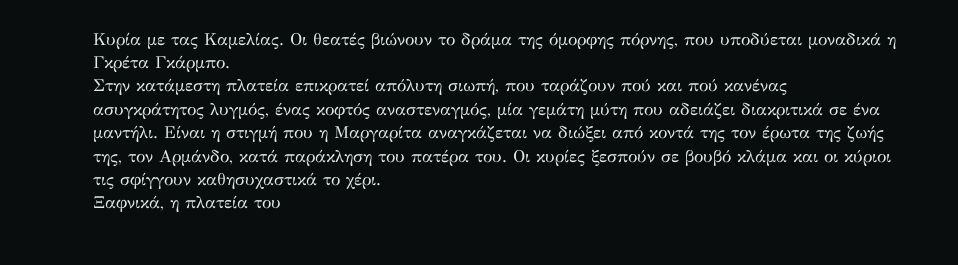Κυρία με τας Καμελίας. Οι θεατές βιώνουν το δράμα της όμορφης πόρνης, που υποδύεται μοναδικά η Γκρέτα Γκάρμπο.
Στην κατάμεστη πλατεία επικρατεί απόλυτη σιωπή, που ταράζουν πού και πού κανένας ασυγκράτητος λυγμός, ένας κοφτός αναστεναγμός, μία γεμάτη μύτη που αδειάζει διακριτικά σε ένα μαντήλι. Είναι η στιγμή που η Μαργαρίτα αναγκάζεται να διώξει από κοντά της τον έρωτα της ζωής της, τον Αρμάνδο, κατά παράκληση του πατέρα του. Οι κυρίες ξεσπούν σε βουβό κλάμα και οι κύριοι τις σφίγγουν καθησυχαστικά το χέρι.
Ξαφνικά, η πλατεία του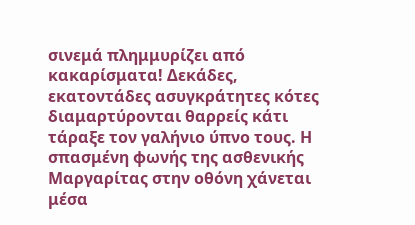σινεμά πλημμυρίζει από κακαρίσματα! Δεκάδες, εκατοντάδες ασυγκράτητες κότες διαμαρτύρονται θαρρείς κάτι τάραξε τον γαλήνιο ύπνο τους. Η σπασμένη φωνής της ασθενικής Μαργαρίτας στην οθόνη χάνεται μέσα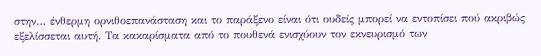στην… ένθερμη ορνιθοεπανάσταση και το παράξενο είναι ότι ουδείς μπορεί να εντοπίσει πού ακριβώς εξελίσσεται αυτή. Τα κακαρίσματα από το πουθενά ενισχύουν τον εκνευρισμό των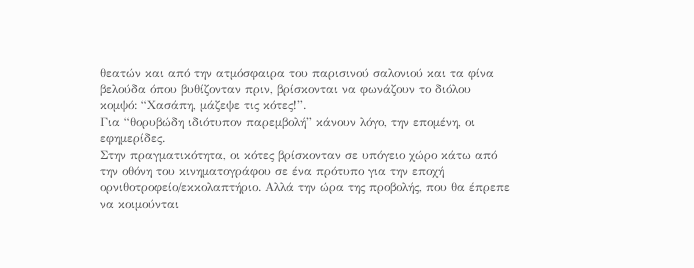θεατών και από την ατμόσφαιρα του παρισινού σαλονιού και τα φίνα βελούδα όπου βυθίζονταν πριν, βρίσκονται να φωνάζουν το διόλου κομψό: “Χασάπη, μάζεψε τις κότες!”.
Για “θορυβώδη ιδιότυπον παρεμβολή” κάνουν λόγο, την επομένη, οι εφημερίδες.
Στην πραγματικότητα, οι κότες βρίσκονταν σε υπόγειο χώρο κάτω από την οθόνη του κινηματογράφου σε ένα πρότυπο για την εποχή ορνιθοτροφείο/εκκολαπτήριο. Αλλά την ώρα της προβολής, που θα έπρεπε να κοιμούνται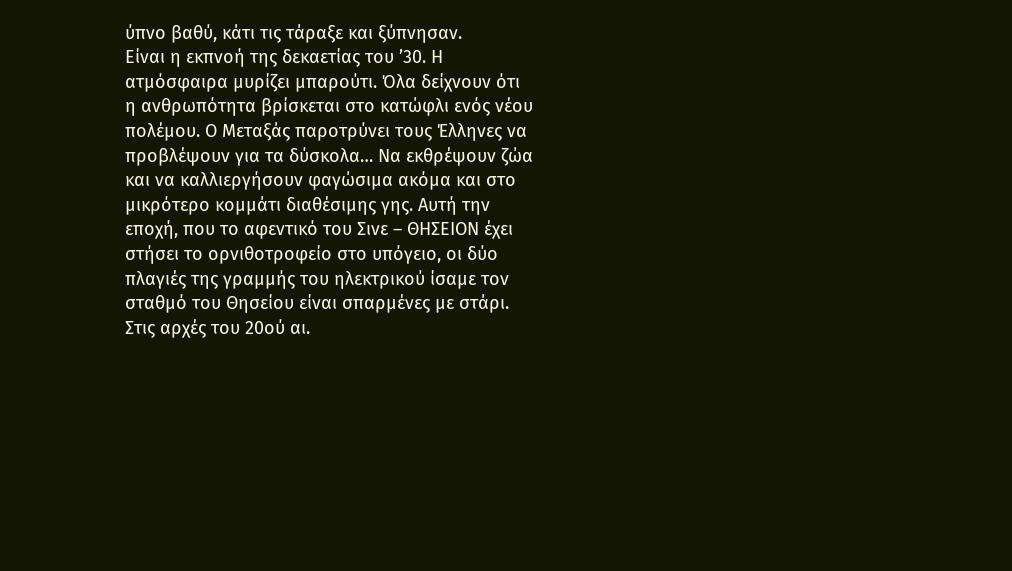ύπνο βαθύ, κάτι τις τάραξε και ξύπνησαν.
Είναι η εκπνοή της δεκαετίας του ’30. Η ατμόσφαιρα μυρίζει μπαρούτι. Όλα δείχνουν ότι η ανθρωπότητα βρίσκεται στο κατώφλι ενός νέου πολέμου. Ο Μεταξάς παροτρύνει τους Έλληνες να προβλέψουν για τα δύσκολα… Να εκθρέψουν ζώα και να καλλιεργήσουν φαγώσιμα ακόμα και στο μικρότερο κομμάτι διαθέσιμης γης. Αυτή την εποχή, που το αφεντικό του Σινε – ΘΗΣΕΙΟΝ έχει στήσει το ορνιθοτροφείο στο υπόγειο, οι δύο πλαγιές της γραμμής του ηλεκτρικού ίσαμε τον σταθμό του Θησείου είναι σπαρμένες με στάρι.
Στις αρχές του 20ού αι.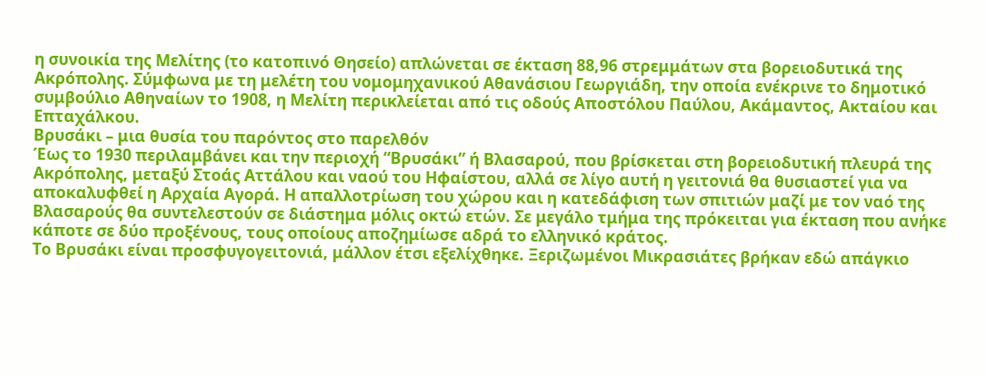η συνοικία της Μελίτης (το κατοπινό Θησείο) απλώνεται σε έκταση 88,96 στρεμμάτων στα βορειοδυτικά της Ακρόπολης. Σύμφωνα με τη μελέτη του νομομηχανικού Αθανάσιου Γεωργιάδη, την οποία ενέκρινε το δημοτικό συμβούλιο Αθηναίων το 1908, η Μελίτη περικλείεται από τις οδούς Αποστόλου Παύλου, Ακάμαντος, Ακταίου και Επταχάλκου.
Βρυσάκι – μια θυσία του παρόντος στο παρελθόν
Έως το 1930 περιλαμβάνει και την περιοχή “Βρυσάκι” ή Βλασαρού, που βρίσκεται στη βορειοδυτική πλευρά της Ακρόπολης, μεταξύ Στοάς Αττάλου και ναού του Ηφαίστου, αλλά σε λίγο αυτή η γειτονιά θα θυσιαστεί για να αποκαλυφθεί η Αρχαία Αγορά. Η απαλλοτρίωση του χώρου και η κατεδάφιση των σπιτιών μαζί με τον ναό της Βλασαρούς θα συντελεστούν σε διάστημα μόλις οκτώ ετών. Σε μεγάλο τμήμα της πρόκειται για έκταση που ανήκε κάποτε σε δύο προξένους, τους οποίους αποζημίωσε αδρά το ελληνικό κράτος.
Το Βρυσάκι είναι προσφυγογειτονιά, μάλλον έτσι εξελίχθηκε. Ξεριζωμένοι Μικρασιάτες βρήκαν εδώ απάγκιο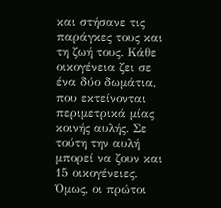και στήσανε τις παράγκες τους και τη ζωή τους. Κάθε οικογένεια ζει σε ένα δύο δωμάτια, που εκτείνονται περιμετρικά μίας κοινής αυλής. Σε τούτη την αυλή μπορεί να ζουν και 15 οικογένειες. Όμως, οι πρώτοι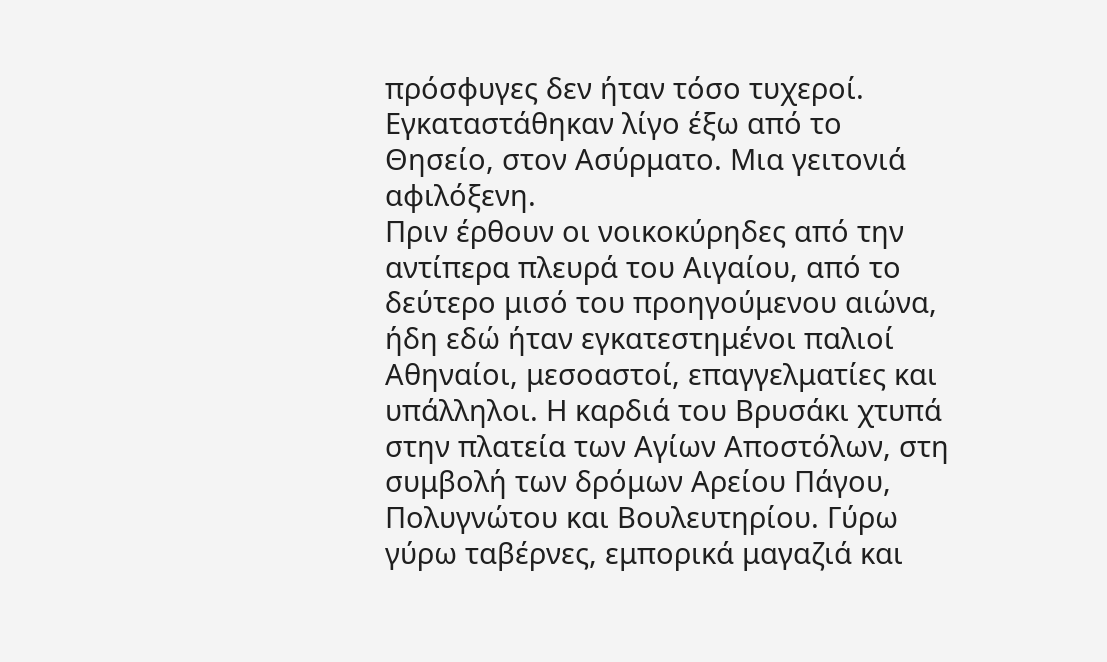πρόσφυγες δεν ήταν τόσο τυχεροί. Εγκαταστάθηκαν λίγο έξω από το Θησείο, στον Ασύρματο. Μια γειτονιά αφιλόξενη.
Πριν έρθουν οι νοικοκύρηδες από την αντίπερα πλευρά του Αιγαίου, από το δεύτερο μισό του προηγούμενου αιώνα, ήδη εδώ ήταν εγκατεστημένοι παλιοί Αθηναίοι, μεσοαστοί, επαγγελματίες και υπάλληλοι. Η καρδιά του Βρυσάκι χτυπά στην πλατεία των Αγίων Αποστόλων, στη συμβολή των δρόμων Αρείου Πάγου, Πολυγνώτου και Βουλευτηρίου. Γύρω γύρω ταβέρνες, εμπορικά μαγαζιά και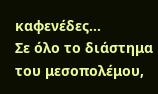καφενέδες…
Σε όλο το διάστημα του μεσοπολέμου,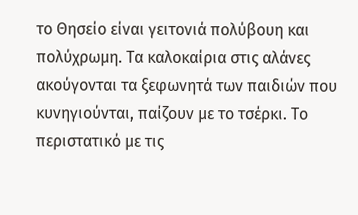το Θησείο είναι γειτονιά πολύβουη και πολύχρωμη. Τα καλοκαίρια στις αλάνες ακούγονται τα ξεφωνητά των παιδιών που κυνηγιούνται, παίζουν με το τσέρκι. Το περιστατικό με τις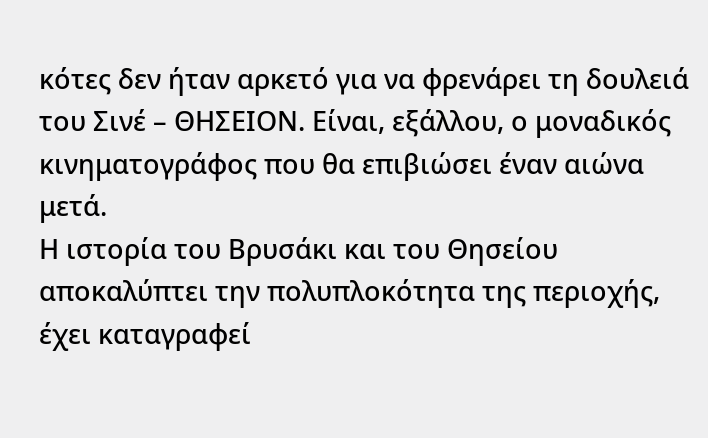κότες δεν ήταν αρκετό για να φρενάρει τη δουλειά του Σινέ – ΘΗΣΕΙΟΝ. Είναι, εξάλλου, ο μοναδικός κινηματογράφος που θα επιβιώσει έναν αιώνα μετά.
Η ιστορία του Βρυσάκι και του Θησείου αποκαλύπτει την πολυπλοκότητα της περιοχής, έχει καταγραφεί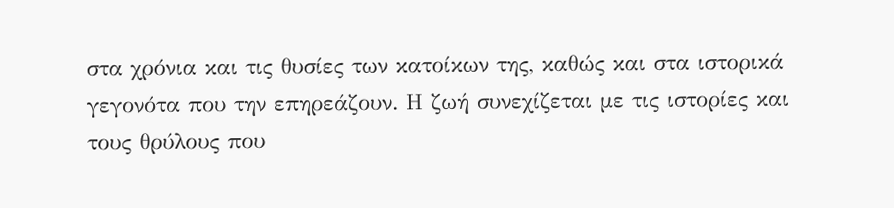στα χρόνια και τις θυσίες των κατοίκων της, καθώς και στα ιστορικά γεγονότα που την επηρεάζουν. Η ζωή συνεχίζεται με τις ιστορίες και τους θρύλους που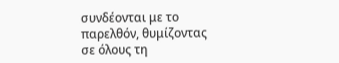συνδέονται με το παρελθόν, θυμίζοντας σε όλους τη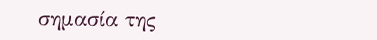σημασία της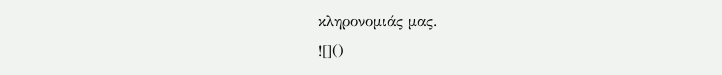κληρονομιάς μας.
![]()